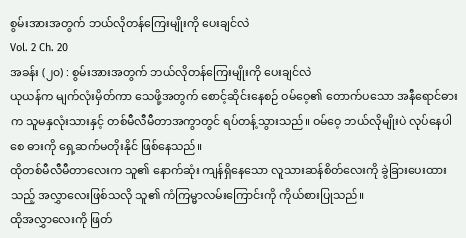စွမ်းအားအတွက် ဘယ်လိုတန်ကြေးမျိုးကို ပေးချင်လဲ
Vol. 2 Ch. 20
အခန်း (၂၀) : စွမ်းအားအတွက် ဘယ်လိုတန်ကြေးမျိုးကို ပေးချင်လဲ
ယုယန်က မျက်လုံးမှိတ်ကာ သေဖို့အတွက် စောင့်ဆိုင်းနေစဉ် ဝမ်ဝေ့၏ တောက်ပသော အနီရောင်ဓားက သူမနှလုံးသားနှင့် တစ်မီလီမီတာအကွာတွင် ရပ်တန့်သွားသည်။ ဝမ်ဝေ့ ဘယ်လိုမျိုးပဲ လုပ်နေပါစေ ဓားကို ရှေ့ဆက်မတိုးနိုင် ဖြစ်နေသည်။
ထိုတစ်မီလီမီတာလေးက သူ၏ နောက်ဆုံး ကျန်ရှိနေသော လူသားဆန်စိတ်လေးကို ခွဲခြားပေးထားသည့် အလွှာလေးဖြစ်သလို သူ၏ ကံကြမ္မာလမ်းကြောင်းကို ကိုယ်စားပြုသည်။
ထိုအလွှာလေးကို ဖြတ်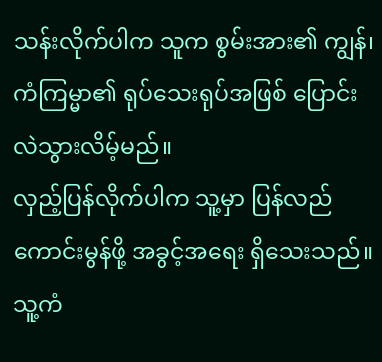သန်းလိုက်ပါက သူက စွမ်းအား၏ ကျွန်၊ ကံကြမ္မာ၏ ရုပ်သေးရုပ်အဖြစ် ပြောင်းလဲသွားလိမ့်မည်။
လှည့်ပြန်လိုက်ပါက သူ့မှာ ပြန်လည်ကောင်းမွန်ဖို့ အခွင့်အရေး ရှိသေးသည်။ သူ့ကံ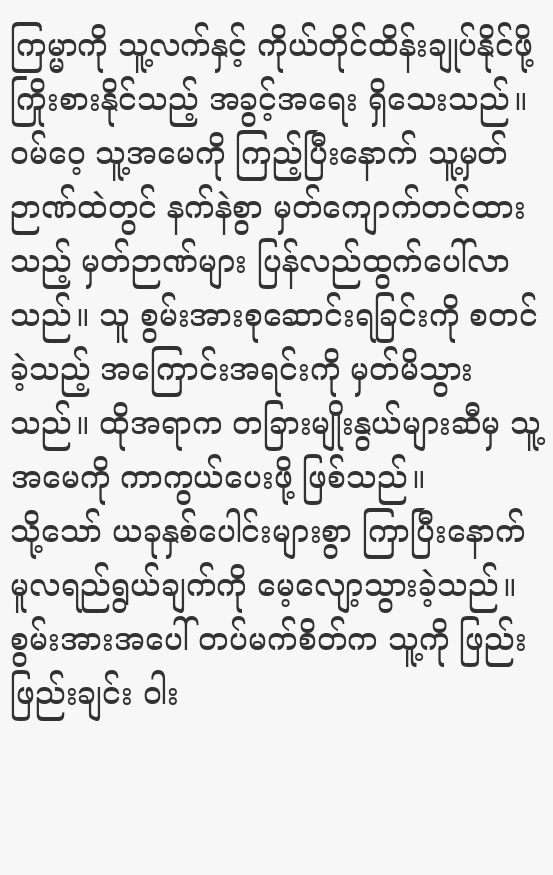ကြမ္မာကို သူ့လက်နှင့် ကိုယ်တိုင်ထိန်းချုပ်နိုင်ဖို့ ကြိုးစားနိုင်သည့် အခွင့်အရေး ရှိသေးသည်။
ဝမ်ဝေ့ သူ့အမေကို ကြည့်ပြီးနောက် သူ့မှတ်ဉာဏ်ထဲတွင် နက်နဲစွာ မှတ်ကျောက်တင်ထားသည့် မှတ်ဉာဏ်များ ပြန်လည်ထွက်ပေါ်လာသည်။ သူ စွမ်းအားစုဆောင်းရခြင်းကို စတင်ခဲ့သည့် အကြောင်းအရင်းကို မှတ်မိသွားသည်။ ထိုအရာက တခြားမျိုးနွယ်များဆီမှ သူ့အမေကို ကာကွယ်ပေးဖို့ ဖြစ်သည်။
သို့သော် ယခုနှစ်ပေါင်းများစွာ ကြာပြီးနောက် မူလရည်ရွယ်ချက်ကို မေ့လျော့သွားခဲ့သည်။ စွမ်းအားအပေါ် တပ်မက်စိတ်က သူ့ကို ဖြည်းဖြည်းချင်း ဝါး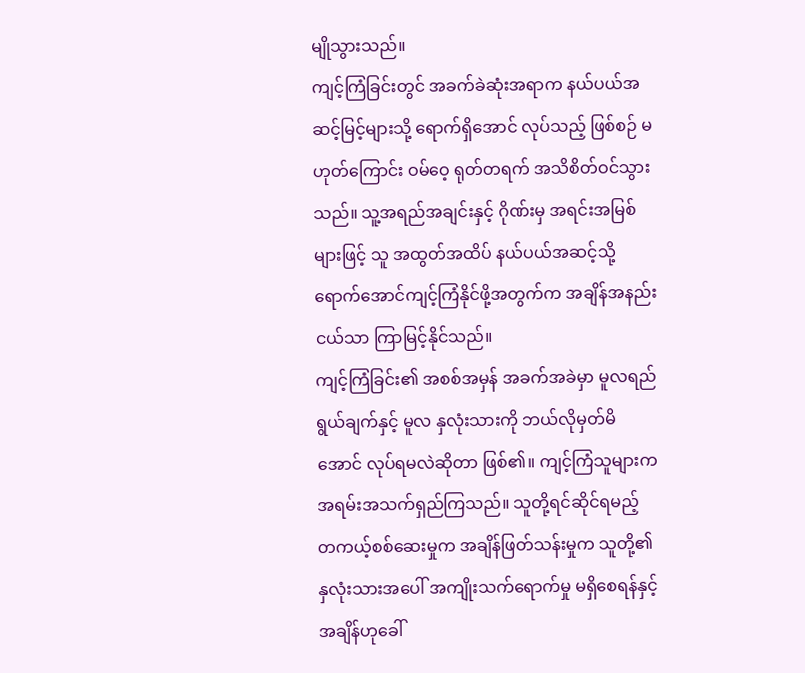မျိုသွားသည်။
ကျင့်ကြံခြင်းတွင် အခက်ခဲဆုံးအရာက နယ်ပယ်အဆင့်မြင့်များသို့ ရောက်ရှိအောင် လုပ်သည့် ဖြစ်စဉ် မဟုတ်ကြောင်း ဝမ်ဝေ့ ရုတ်တရက် အသိစိတ်ဝင်သွားသည်။ သူ့အရည်အချင်းနှင့် ဂိုဏ်းမှ အရင်းအမြစ်များဖြင့် သူ အထွတ်အထိပ် နယ်ပယ်အဆင့်သို့ ရောက်အောင်ကျင့်ကြံနိုင်ဖို့အတွက်က အချိန်အနည်းငယ်သာ ကြာမြင့်နိုင်သည်။
ကျင့်ကြံခြင်း၏ အစစ်အမှန် အခက်အခဲမှာ မူလရည်ရွယ်ချက်နှင့် မူလ နှလုံးသားကို ဘယ်လိုမှတ်မိအောင် လုပ်ရမလဲဆိုတာ ဖြစ်၏။ ကျင့်ကြံသူများက အရမ်းအသက်ရှည်ကြသည်။ သူတို့ရင်ဆိုင်ရမည့် တကယ့်စစ်ဆေးမှုက အချိန်ဖြတ်သန်းမှုက သူတို့၏ နှလုံးသားအပေါ် အကျိုးသက်ရောက်မှု မရှိစေရန်နှင့် အချိန်ဟုခေါ်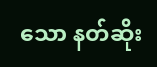သော နတ်ဆိုး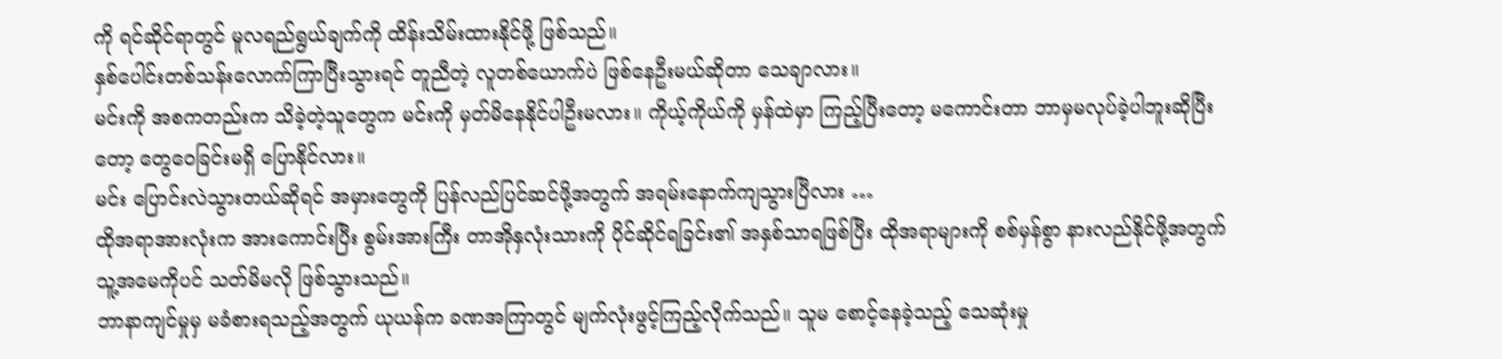ကို ရင်ဆိုင်ရာတွင် မူလရည်ရွယ်ချက်ကို ထိန်းသိမ်းထားနိုင်ဖို့ ဖြစ်သည်။
နှစ်ပေါင်းတစ်သန်းလောက်ကြာပြီးသွားရင် တူညီတဲ့ လူတစ်ယောက်ပဲ ဖြစ်နေဦးမယ်ဆိုတာ သေချာလား။
မင်းကို အစကတည်းက သိခဲ့တဲ့သူတွေက မင်းကို မှတ်မိနေနိုင်ပါဦးမလား။ ကိုယ့်ကိုယ်ကို မှန်ထဲမှာ ကြည့်ပြီးတော့ မကောင်းတာ ဘာမှမလုပ်ခဲ့ပါဘူးဆိုပြီးတော့ တွေဝေခြင်းမရှိ ပြောနိုင်လား။
မင်း ပြောင်းလဲသွားတယ်ဆိုရင် အမှားတွေကို ပြန်လည်ပြင်ဆင်ဖို့အတွက် အရမ်းနောက်ကျသွားပြီလား …
ထိုအရာအားလုံးက အားကောင်းပြီး စွမ်းအားကြီး တာအိုနှလုံးသားကို ပိုင်ဆိုင်ရခြင်း၏ အနှစ်သာရဖြစ်ပြီး ထိုအရာများကို စစ်မှန်စွာ နားလည်နိုင်ဖို့အတွက် သူ့အမေကိုပင် သတ်မိမလို ဖြစ်သွားသည်။
ဘာနာကျင်မှုမှ မခံစားရသည့်အတွက် ယုယန်က ခဏအကြာတွင် မျက်လုံးဖွင့်ကြည့်လိုက်သည်။ သူမ စောင့်နေခဲ့သည့် သေဆုံးမှု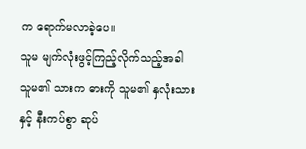က ရောက်မလာခဲ့ပေ။
သူမ မျက်လုံးဖွင့်ကြည့်လိုက်သည့်အခါ သူမ၏ သားက ဓားကို သူမ၏ နှလုံးသားနှင့် နီးကပ်စွာ ဆုပ်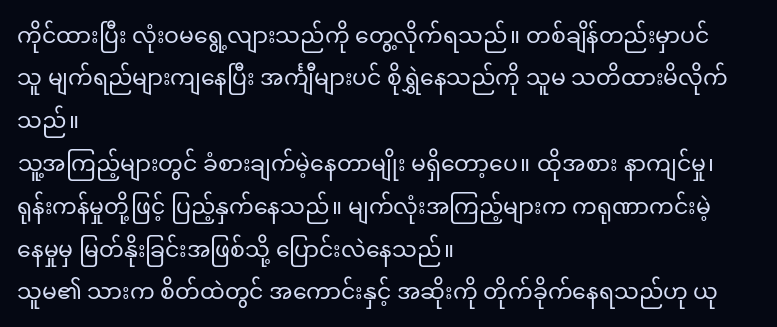ကိုင်ထားပြီး လုံးဝမရွေ့လျားသည်ကို တွေ့လိုက်ရသည်။ တစ်ချိန်တည်းမှာပင် သူ မျက်ရည်များကျနေပြီး အင်္ကျီများပင် စိုရွှဲနေသည်ကို သူမ သတိထားမိလိုက်သည်။
သူ့အကြည့်များတွင် ခံစားချက်မဲ့နေတာမျိုး မရှိတော့ပေ။ ထိုအစား နာကျင်မှု၊ ရုန်းကန်မှုတို့ဖြင့် ပြည့်နှက်နေသည်။ မျက်လုံးအကြည့်များက ကရုဏာကင်းမဲ့နေမှုမှ မြတ်နိုးခြင်းအဖြစ်သို့ ပြောင်းလဲနေသည်။
သူမ၏ သားက စိတ်ထဲတွင် အကောင်းနှင့် အဆိုးကို တိုက်ခိုက်နေရသည်ဟု ယု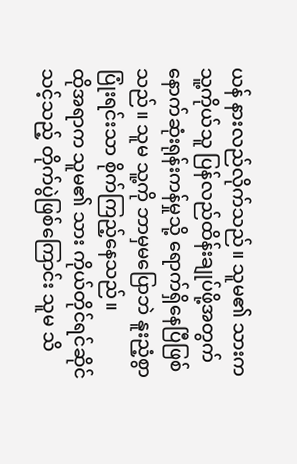ယန် နားလည်လိုက်သည်။ သူမ၏ သားက သူ့ကိုယ်သူ ပြန်လည်ထိန်းချုပ်ဖို့အတွက် နောက်ဆုံးရုန်းကန်မှုသို့ ရောက်ရှိနေပြီဖြစ်သည်။ သူမ သူ့ကို ဘာမှမပြောဘဲ နူးညံ့စွာ ပြုံးရင်းသာ စိုက်ကြည့်နေသည်။
ထိုအရာက သူမ၏ သား ကိုယ်တိုင်ရင်ဆိုင်သင့်သည့် တိုက်ပွဲဖြစ်ကြောင်း သူမ သိ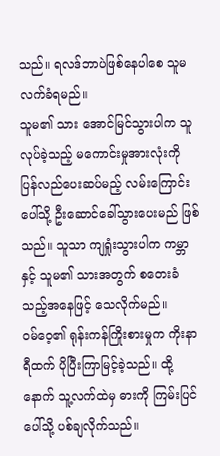သည်။ ရလဒ်ဘာပဲဖြစ်နေပါစေ သူမ လက်ခံရမည်။
သူမ၏ သား အောင်မြင်သွားပါက သူ လုပ်ခဲ့သည့် မကောင်းမှုအားလုံးကို ပြန်လည်ပေးဆပ်မည့် လမ်းကြောင်းပေါ်သို့ ဦးဆောင်ခေါ်သွားပေးမည် ဖြစ်သည်။ သူသာ ကျရှုံးသွားပါက ကမ္ဘာနှင့် သူမ၏ သားအတွက် စတေးခံသည့်အနေဖြင့် သေလိုက်မည်။
ဝမ်ဝေ့၏ ရုန်းကန်ကြိုးစားမှုက ကိုးနာရီထက် ပိုပြီးကြာမြင့်ခဲ့သည်။ ထို့နောက် သူ့လက်ထဲမှ ဓားကို ကြမ်းပြင်ပေါ်သို့ ပစ်ချလိုက်သည်။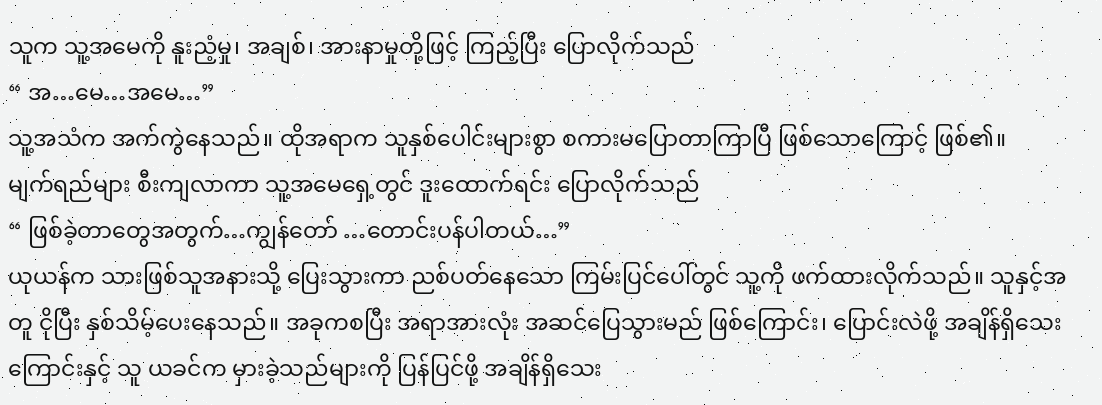သူက သူ့အမေကို နူးညံ့မှု၊ အချစ်၊ အားနာမှုတို့ဖြင့် ကြည့်ပြီး ပြောလိုက်သည်
“ အ…မေ…အမေ…”
သူ့အသံက အက်ကွဲနေသည်။ ထိုအရာက သူနှစ်ပေါင်းများစွာ စကားမပြောတာကြာပြီ ဖြစ်သောကြောင့် ဖြစ်၏။
မျက်ရည်များ စီးကျလာကာ သူ့အမေရှေ့တွင် ဒူးထောက်ရင်း ပြောလိုက်သည်
“ ဖြစ်ခဲ့တာတွေအတွက်…ကျွန်တော် …တောင်းပန်ပါတယ်…”
ယုယန်က သားဖြစ်သူအနားသို့ ပြေးသွားကာ ညစ်ပတ်နေသော ကြမ်းပြင်ပေါ်တွင် သူ့ကို ဖက်ထားလိုက်သည်။ သူနှင့်အတူ ငိုပြီး နှစ်သိမ့်ပေးနေသည်။ အခုကစပြီး အရာအားလုံး အဆင်ပြေသွားမည် ဖြစ်ကြောင်း၊ ပြောင်းလဲဖို့ အချိန်ရှိသေးကြောင်းနှင့် သူ ယခင်က မှားခဲ့သည်များကို ပြန်ပြင်ဖို့ အချိန်ရှိသေး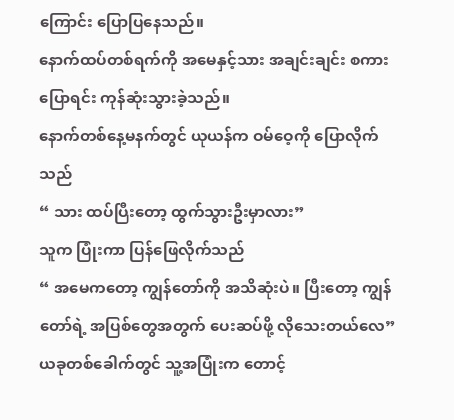ကြောင်း ပြောပြနေသည်။
နောက်ထပ်တစ်ရက်ကို အမေနှင့်သား အချင်းချင်း စကားပြောရင်း ကုန်ဆုံးသွားခဲ့သည်။
နောက်တစ်နေ့မနက်တွင် ယုယန်က ဝမ်ဝေ့ကို ပြောလိုက်သည်
“ သား ထပ်ပြီးတော့ ထွက်သွားဦးမှာလား”
သူက ပြုံးကာ ပြန်ဖြေလိုက်သည်
“ အမေကတော့ ကျွန်တော်ကို အသိဆုံးပဲ။ ပြီးတော့ ကျွန်တော်ရဲ့ အပြစ်တွေအတွက် ပေးဆပ်ဖို့ လိုသေးတယ်လေ”
ယခုတစ်ခေါက်တွင် သူ့အပြုံးက တောင့်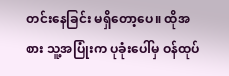တင်းနေခြင်း မရှိတော့ပေ။ ထိုအစား သူ့အပြုံးက ပုခုံးပေါ်မှ ဝန်ထုပ်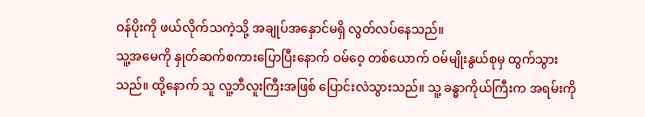ဝန်ပိုးကို ဖယ်လိုက်သကဲ့သို့ အချုပ်အနှောင်မရှိ လွတ်လပ်နေသည်။
သူ့အမေကို နှုတ်ဆက်စကားပြောပြီးနောက် ဝမ်ဝေ့ တစ်ယောက် ဝမ်မျိုးနွယ်စုမှ ထွက်သွားသည်။ ထို့နောက် သူ လူ့ဘီလူးကြီးအဖြစ် ပြောင်းလဲသွားသည်။ သူ့ ခန္ဓာကိုယ်ကြီးက အရမ်းကို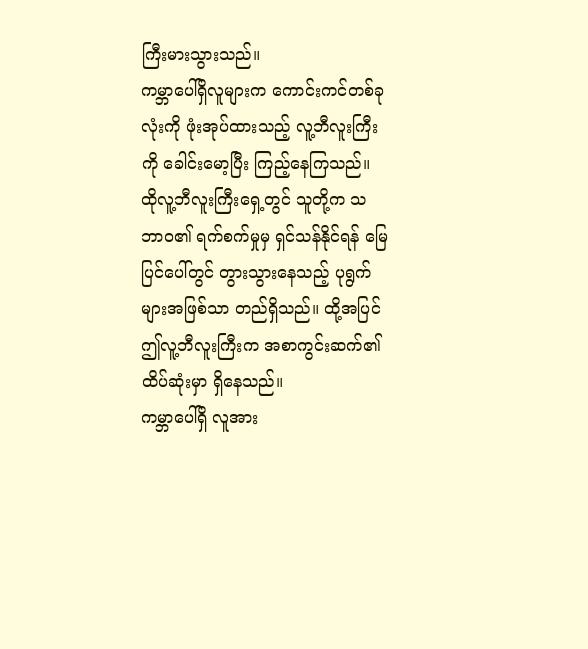ကြီးမားသွားသည်။
ကမ္ဘာပေါ်ရှိလူများက ကောင်းကင်တစ်ခုလုံးကို ဖုံးအုပ်ထားသည့် လူ့ဘီလူးကြီးကို ခေါင်းမော့ပြီး ကြည့်နေကြသည်။ ထိုလူ့ဘီလူးကြီးရှေ့တွင် သူတို့က သဘာဝ၏ ရက်စက်မှုမှ ရှင်သန်နိုင်ရန် မြေပြင်ပေါ်တွင် တွားသွားနေသည့် ပုရွက်များအဖြစ်သာ တည်ရှိသည်။ ထို့အပြင် ဤလူ့ဘီလူးကြီးက အစာကွင်းဆက်၏ ထိပ်ဆုံးမှာ ရှိနေသည်။
ကမ္ဘာပေါ်ရှိ လူအား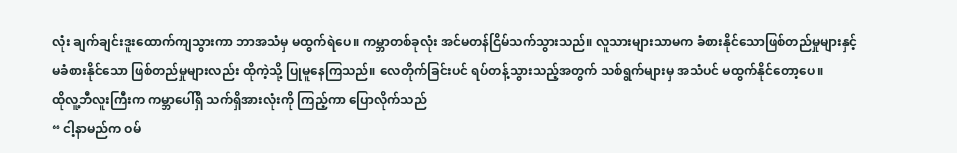လုံး ချက်ချင်းဒူးထောက်ကျသွားကာ ဘာအသံမှ မထွက်ရဲပေ။ ကမ္ဘာတစ်ခုလုံး အင်မတန်ငြိမ်သက်သွားသည်။ လူသားများသာမက ခံစားနိုင်သောဖြစ်တည်မှုများနှင့် မခံစားနိုင်သော ဖြစ်တည်မှုများလည်း ထိုကဲ့သို့ ပြုမူနေကြသည်။ လေတိုက်ခြင်းပင် ရပ်တန့်သွားသည့်အတွက် သစ်ရွက်များမှ အသံပင် မထွက်နိုင်တော့ပေ။
ထိုလူ့ဘီလူးကြီးက ကမ္ဘာပေါ်ရှိ သက်ရှိအားလုံးကို ကြည့်ကာ ပြောလိုက်သည်
“ ငါ့နာမည်က ဝမ်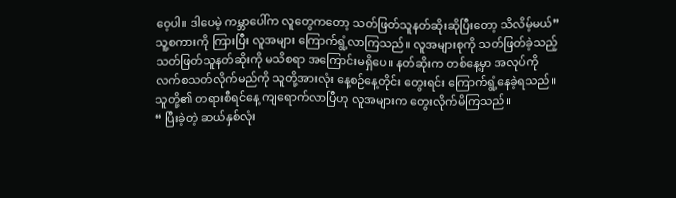ဝေ့ပါ။ ဒါပေမဲ့ ကမ္ဘာပေါ်က လူတွေကတော့ သတ်ဖြတ်သူနတ်ဆိုးဆိုပြီးတော့ သိလိမ့်မယ်”
သူ့စကားကို ကြားပြီး လူအများ ကြောက်ရွံ့လာကြသည်။ လူအများစုကို သတ်ဖြတ်ခဲ့သည့် သတ်ဖြတ်သူနတ်ဆိုးကို မသိစရာ အကြောင်းမရှိပေ။ နတ်ဆိုးက တစ်နေ့မှာ အလုပ်ကို လက်စသတ်လိုက်မည်ကို သူတို့အားလုံး နေ့စဉ်နေ့တိုင်း တွေးရင်း ကြောက်ရွံ့နေခဲ့ရသည်။ သူတို့၏ တရားစီရင်နေ့ ကျရောက်လာပြီဟု လူအများက တွေးလိုက်မိကြသည်။
“ ပြီးခဲ့တဲ့ ဆယ်နှစ်လုံး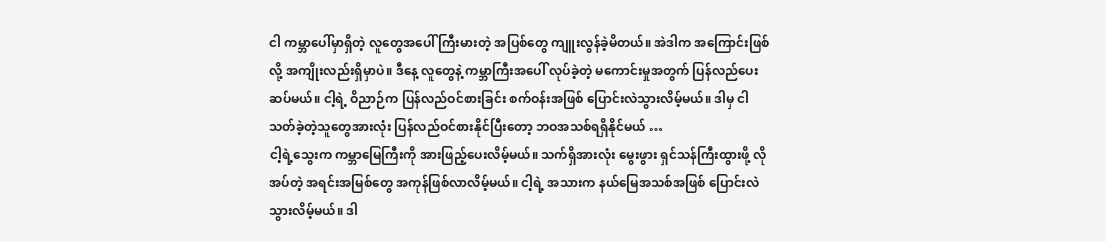ငါ ကမ္ဘာပေါ်မှာရှိတဲ့ လူတွေအပေါ် ကြီးမားတဲ့ အပြစ်တွေ ကျူးလွန်ခဲ့မိတယ်။ အဲဒါက အကြောင်းဖြစ်လို့ အကျိုးလည်းရှိမှာပဲ။ ဒီနေ့ လူတွေနဲ့ ကမ္ဘာကြီးအပေါ် လုပ်ခဲ့တဲ့ မကောင်းမှုအတွက် ပြန်လည်ပေးဆပ်မယ်။ ငါ့ရဲ့ ဝိညာဉ်က ပြန်လည်ဝင်စားခြင်း စက်ဝန်းအဖြစ် ပြောင်းလဲသွားလိမ့်မယ်။ ဒါမှ ငါ သတ်ခဲ့တဲ့သူတွေအားလုံး ပြန်လည်ဝင်စားနိုင်ပြီးတော့ ဘဝအသစ်ရရှိနိုင်မယ် …
ငါ့ရဲ့သွေးက ကမ္ဘာမြေကြီးကို အားဖြည့်ပေးလိမ့်မယ်။ သက်ရှိအားလုံး မွေးဖွား ရှင်သန်ကြီးထွားဖို့ လိုအပ်တဲ့ အရင်းအမြစ်တွေ အကုန်ဖြစ်လာလိမ့်မယ်။ ငါ့ရဲ့ အသားက နယ်မြေအသစ်အဖြစ် ပြောင်းလဲသွားလိမ့်မယ်။ ဒါ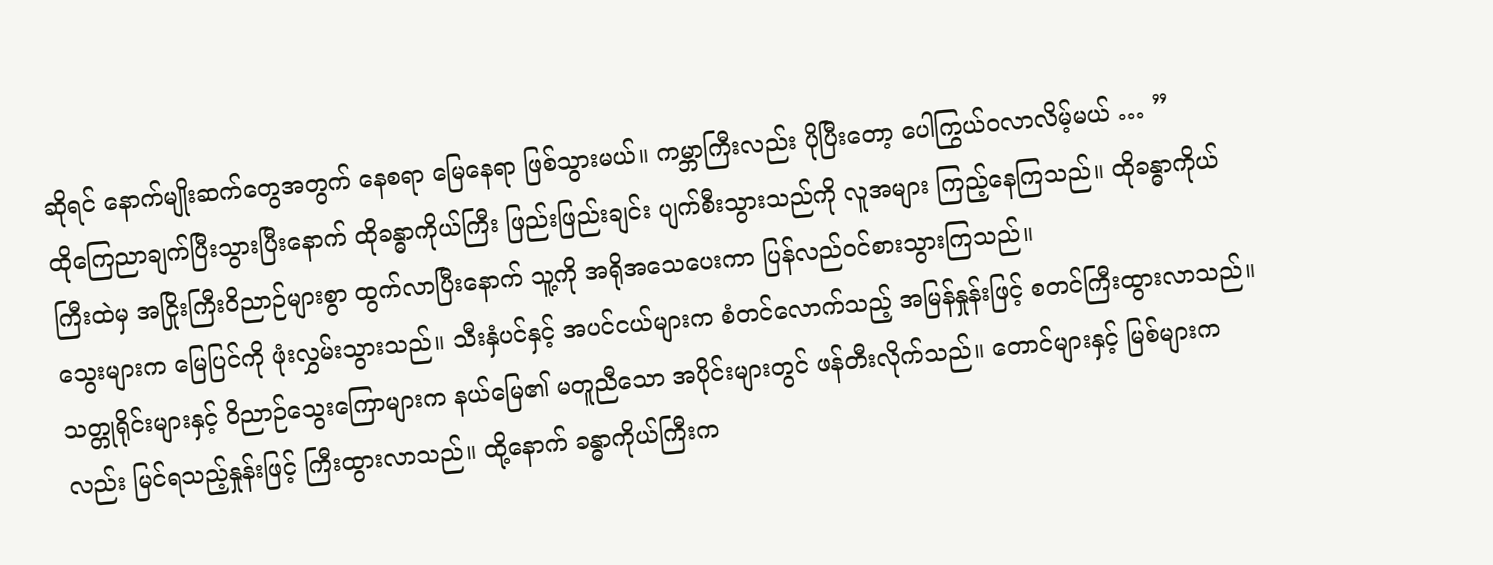ဆိုရင် နောက်မျိုးဆက်တွေအတွက် နေစရာ မြေနေရာ ဖြစ်သွားမယ်။ ကမ္ဘာကြီးလည်း ပိုပြီးတော့ ပေါကြွယ်ဝလာလိမ့်မယ် … ”
ထိုကြေညာချက်ပြီးသွားပြီးနောက် ထိုခန္ဓာကိုယ်ကြီး ဖြည်းဖြည်းချင်း ပျက်စီးသွားသည်ကို လူအများ ကြည့်နေကြသည်။ ထိုခန္ဓာကိုယ်ကြီးထဲမှ အငြိုးကြီးဝိညာဉ်များစွာ ထွက်လာပြီးနောက် သူ့ကို အရိုအသေပေးကာ ပြန်လည်ဝင်စားသွားကြသည်။
သွေးများက မြေပြင်ကို ဖုံးလွှမ်းသွားသည်။ သီးနှံပင်နှင့် အပင်ငယ်များက စံတင်လောက်သည့် အမြန်နှုန်းဖြင့် စတင်ကြီးထွားလာသည်။ သတ္တုရိုင်းများနှင့် ဝိညာဉ်သွေးကြောများက နယ်မြေ၏ မတူညီသော အပိုင်းများတွင် ဖန်တီးလိုက်သည်။ တောင်များနှင့် မြစ်များကလည်း မြင်ရသည့်နှုန်းဖြင့် ကြီးထွားလာသည်။ ထို့နောက် ခန္ဓာကိုယ်ကြီးက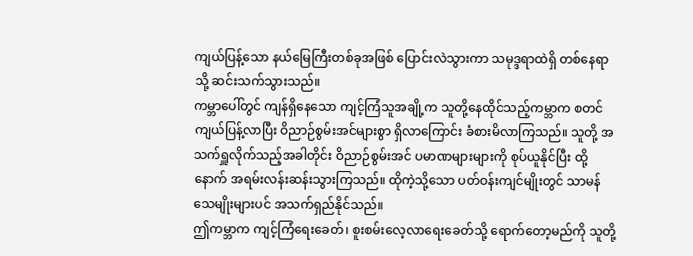ကျယ်ပြန့်သော နယ်မြေကြီးတစ်ခုအဖြစ် ပြောင်းလဲသွားကာ သမုဒ္ဒရာထဲရှိ တစ်နေရာသို့ ဆင်းသက်သွားသည်။
ကမ္ဘာပေါ်တွင် ကျန်ရှိနေသော ကျင့်ကြံသူအချို့က သူတို့နေထိုင်သည့်ကမ္ဘာက စတင်ကျယ်ပြန့်လာပြီး ဝိညာဉ်စွမ်းအင်များစွာ ရှိလာကြောင်း ခံစားမိလာကြသည်။ သူတို့ အသက်ရှူလိုက်သည့်အခါတိုင်း ဝိညာဉ်စွမ်းအင် ပမာဏများများကို စုပ်ယူနိုင်ပြီး ထို့နောက် အရမ်းလန်းဆန်းသွားကြသည်။ ထိုကဲ့သို့သော ပတ်ဝန်းကျင်မျိုးတွင် သာမန်သေမျိုးများပင် အသက်ရှည်နိုင်သည်။
ဤကမ္ဘာက ကျင့်ကြံရေးခေတ်၊ စူးစမ်းလေ့လာရေးခေတ်သို့ ရောက်တော့မည်ကို သူတို့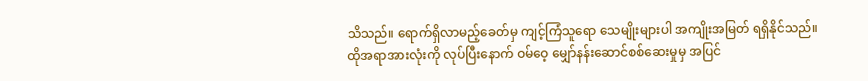သိသည်။ ရောက်ရှိလာမည့်ခေတ်မှ ကျင့်ကြံသူရော သေမျိုးများပါ အကျိုးအမြတ် ရရှိနိုင်သည်။
ထိုအရာအားလုံးကို လုပ်ပြီးနောက် ဝမ်ဝေ့ မျှော်နန်းဆောင်စစ်ဆေးမှုမှ အပြင်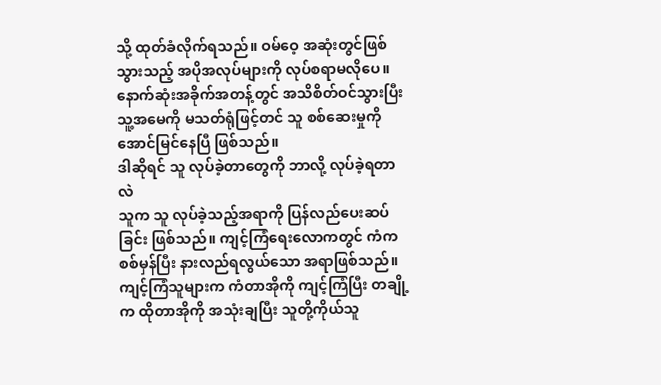သို့ ထုတ်ခံလိုက်ရသည်။ ဝမ်ဝေ့ အဆုံးတွင်ဖြစ်သွားသည့် အပိုအလုပ်များကို လုပ်စရာမလိုပေ။
နောက်ဆုံးအခိုက်အတန့်တွင် အသိစိတ်ဝင်သွားပြီး သူ့အမေကို မသတ်ရုံဖြင့်တင် သူ စစ်ဆေးမှုကို အောင်မြင်နေပြီ ဖြစ်သည်။
ဒါဆိုရင် သူ လုပ်ခဲ့တာတွေကို ဘာလို့ လုပ်ခဲ့ရတာလဲ
သူက သူ လုပ်ခဲ့သည့်အရာကို ပြန်လည်ပေးဆပ်ခြင်း ဖြစ်သည်။ ကျင့်ကြံရေးလောကတွင် ကံက စစ်မှန်ပြီး နားလည်ရလွယ်သော အရာဖြစ်သည်။ ကျင့်ကြံသူများက ကံတာအိုကို ကျင့်ကြံပြီး တချို့က ထိုတာအိုကို အသုံးချပြီး သူတို့ကိုယ်သူ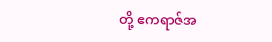တို့ ဧကရာဇ်အ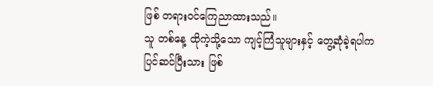ဖြစ် တရားဝင်ကြေညာထားသည်။
သူ တစ်နေ့ ထိုကဲ့သို့သော ကျင့်ကြံသူများနှင့် တွေ့ဆုံခဲ့ရပါက ပြင်ဆင်ပြီးသား ဖြစ်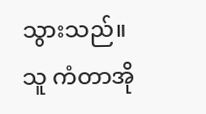သွားသည်။ သူ ကံတာအို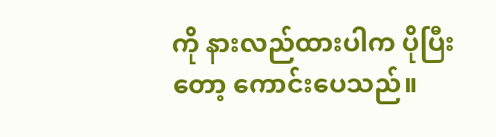ကို နားလည်ထားပါက ပိုပြီးတော့ ကောင်းပေသည်။